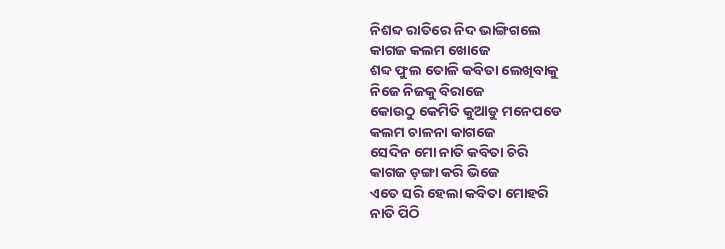ନିଶବ୍ଦ ରାତିରେ ନିଦ ଭାଙ୍ଗିଗଲେ
କାଗଜ କଲମ ଖୋଜେ
ଶବ୍ଦ ଫୁଲ ତୋଳି କବିତା ଲେଖିବାକୁ
ନିଜେ ନିଜକୁ ବିରାଜେ
କୋଉଠୁ କେମିତି କୁଆଡୁ ମନେପଡେ
କଲମ ଚାଳନା କାଗଜେ
ସେଦିନ ମୋ ନାତି କବିତା ଚିରି
କାଗଜ ଡ଼ଙ୍ଗା କରି ଭିଜେ
ଏତେ ସରି ହେଲା କବିତା ମୋହରି
ନାତି ପିଠି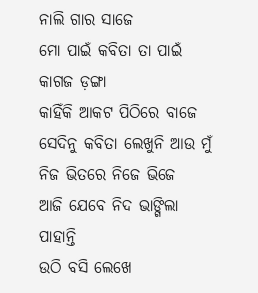ନାଲି ଗାର ସାଜେ
ମୋ ପାଇଁ କବିତା ତା ପାଇଁ କାଗଜ ଡ଼ଙ୍ଗା
କାହିଁକି ଆକଟ ପିଠିରେ ବାଜେ
ସେଦିନୁ କବିତା ଲେଖୁନି ଆଉ ମୁଁ
ନିଜ ଭିତରେ ନିଜେ ଭିଜେ
ଆଜି ଯେବେ ନିଦ ଭାଙ୍ଗିଲା ପାହାନ୍ତି
ଉଠି ବସି ଲେଖେ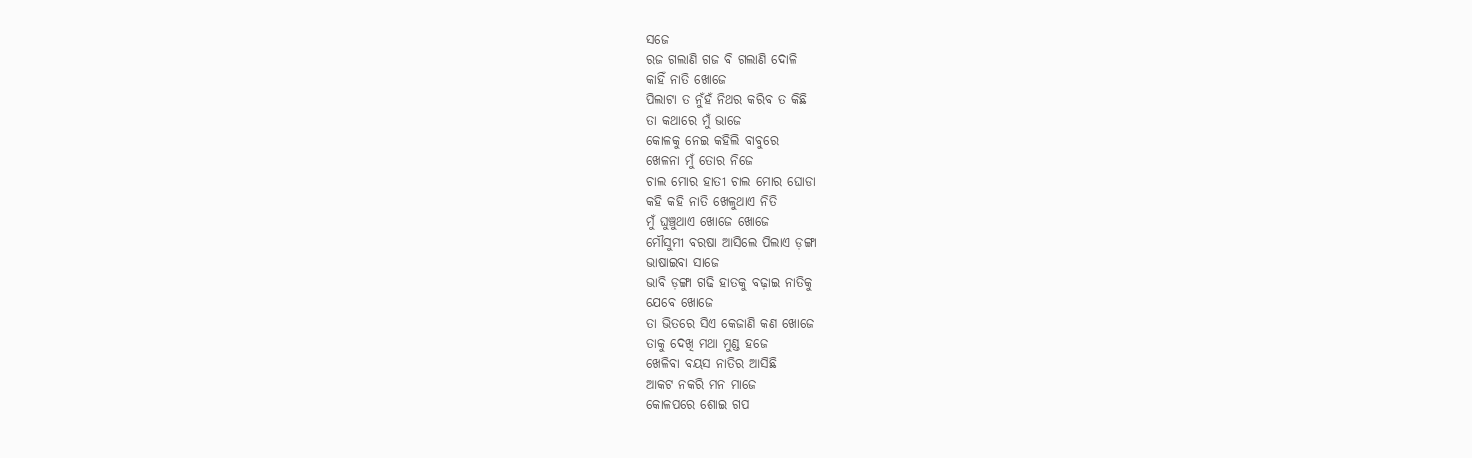ସଜେ
ରଜ ଗଲାଣି ଗଜ ବି ଗଲାଣି ଦୋଳି
କାହିଁ ନାତି ଖୋଜେ
ପିଲାଟା ତ ନୁଁହଁ ନିଥର କରିବ ତ କିଛି
ତା କଥାରେ ମୁଁ ଭାଜେ
କୋଳକୁ ନେଇ କହିଲି ବାବୁରେ
ଖେଳନା ମୁଁ ତୋର ନିଜେ
ଚାଲ ମୋର ହାତୀ ଚାଲ ମୋର ଘୋଡା
କହି କହି ନାତି ଖେଳୁଥାଏ ନିତି
ମୁଁ ଘୁଞ୍ଚୁଥାଏ ଖୋଜେ ଖୋଜେ
ମୌସୁମୀ ବରଷା ଆସିଲେ ପିଲାଏ ଡ଼ଙ୍ଗା
ଭାଷାଇବା ସାଜେ
ଭାବି ଡ଼ଙ୍ଗା ଗଢି ହାତକୁ ବଢ଼ାଇ ନାତିକୁ
ଯେବେ ଖୋଜେ
ତା ଭିତରେ ସିଏ କେଜାଣି କଣ ଖୋଜେ
ତାକୁ ଦେଖି ମଥା ମୁଣ୍ଡ ହଜେ
ଖେଳିବା ବୟସ ନାତିର ଆସିଛି
ଆକଟ ନକରି ମନ ମାଜେ
କୋଳପରେ ଶୋଇ ଗପ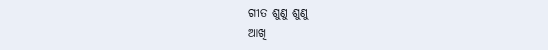ଗୀତ ଶୁଣୁ ଶୁଣୁ
ଆଖି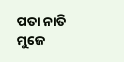ପତା ନାତି ମୁଜେ